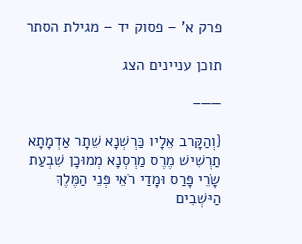פרק א' – פסוק יד – מגילת הסתר

תוכן עניינים הצג

——–

{וְהַקָּרב אֵלָיו כַּרְשְׁנָא שֵׁתָר אַדְמָתָא תַרְשִׁישׁ מֶרֶס מַרְסְנָא מְמוּכָן שִׁבְעַת שָׂרֵי פָּרַס וּמָדַי רֹאֵי פְּנֵי הַמֶּלֶךְ הַיּשְׁבִים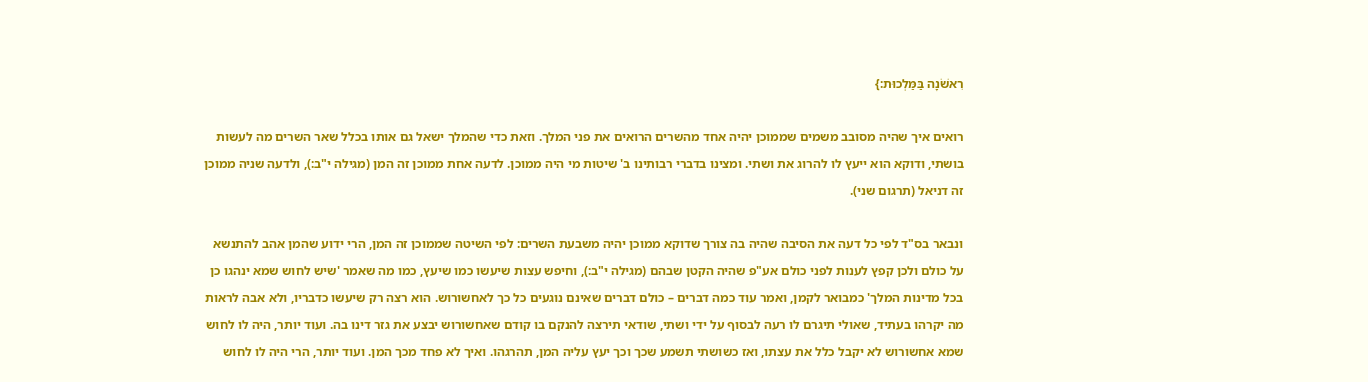רִאשֹׁנָה בַּמַּלְכוּת:}

רואים איך שהיה מסובב משמים שממוכן יהיה אחד מהשרים הרואים את פני המלך. וזאת כדי שהמלך ישאל גם אותו בכלל שאר השרים מה לעשות בושתי, ודוקא הוא ייעץ לו להרוג את ושתי. ומצינו בדברי רבותינו ב' שיטות מי היה ממוכן. לדעה אחת ממוכן זה המן (מגילה י"ב:), ולדעה שניה ממוכן זה דניאל (תרגום שני).

ונבאר בס"ד לפי כל דעה את הסיבה שהיה בה צורך שדוקא ממוכן יהיה משבעת השרים: לפי השיטה שממוכן זה המן, הרי ידוע שהמן אהב להתנשא על כולם ולכן קפץ לענות לפני כולם אע"פ שהיה הקטן שבהם (מגילה י"ב:), וחיפש עצות שיעשו כמו שיעץ, כמו מה שאמר 'שיש לחוש שמא ינהגו כן בכל מדינות המלך' כמבואר לקמן, ואמר עוד כמה דברים – כולם דברים שאינם נוגעים כל כך לאחשורוש. הוא רצה רק שיעשו כדבריו, ולא אבה לראות מה יקרהו בעתיד, שאולי תיגרם לו רעה לבסוף על ידי ושתי, שודאי תירצה להנקם בו קודם שאחשורוש יבצע את גזר דינו בה. ועוד יותר, היה לו לחוש שמא אחשורוש לא יקבל כלל את עצתו, ואז כשושתי תשמע שכך וכך יעץ עליה המן, תהרגהו. ואיך לא פחד מכך המן. ועוד יותר, הרי היה לו לחוש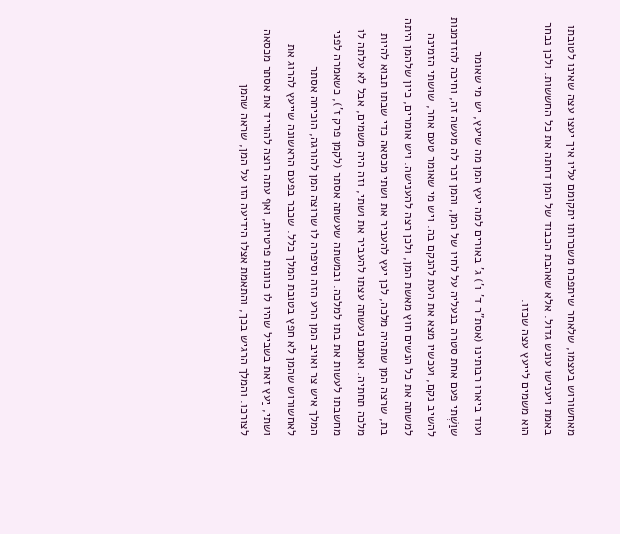מאחשורוש בעצמו, שלאחר שיתפכח משכרותו יתקומם עליו איך יעצו עצה שאינו לטובתו באמת ויענישו עונש גדול. אלא שאהבת הכבוד של המן דחתה את כל החששות. ולכן נבחר הוא משמים לייעץ עצה שכזו.

ועוד ביארו רבותינו (אסת"ר ד' ו') ג' באורים למה יעץ המן מה שיעץ, יש מי שאומר שוַשְׁתי פעם אחת סטרה בנעליה על לחיו של המן, והמן זכר לה מעשה זה, וחיכה להזדמנות להשיב נקם, ועכשיו מצא את העת להנקם בה. ויש מי שאומר טעם אחר, שושתי הזמינה למשתה את כל הנשים חוץ מאשת המן, ולכן רצה להענישה. ויש אומרים, כיון שלהמן היתה בת, שרצה המן שתהיה מלכה, לכן יעץ להעביר את ושתי מכסאה כדי שבתו תבוא להיות מלכה תחתיה. ואמנם נעשתה עצתו להעביר את ושתי, וזה היה משמים, אבל לא עלתה לו מחשבתו לעשות את בתו למלכה. ובמשתה שעשתה אסתר (לקמן פרק ז'), כשאמרה לפני המלך איש צר ואויב המן הרע הזה וסיפרה לו שרוצה המן להורגה, הוכיחה אסתר לאחשורוש שהמן לא חפץ בטובת המלך כלל. שכבר בפעם הראשונה שייעץ להרוג את ושתי, יַעץ זאת בשביל שהיו לו כוונות פרטיות, ואף עתה רוצה להוריד את אסתר מכסאה לצורכו. והמלך הרגיש בכך, והתאמת אצלו הידיעה הזו על המן, שראה שהמן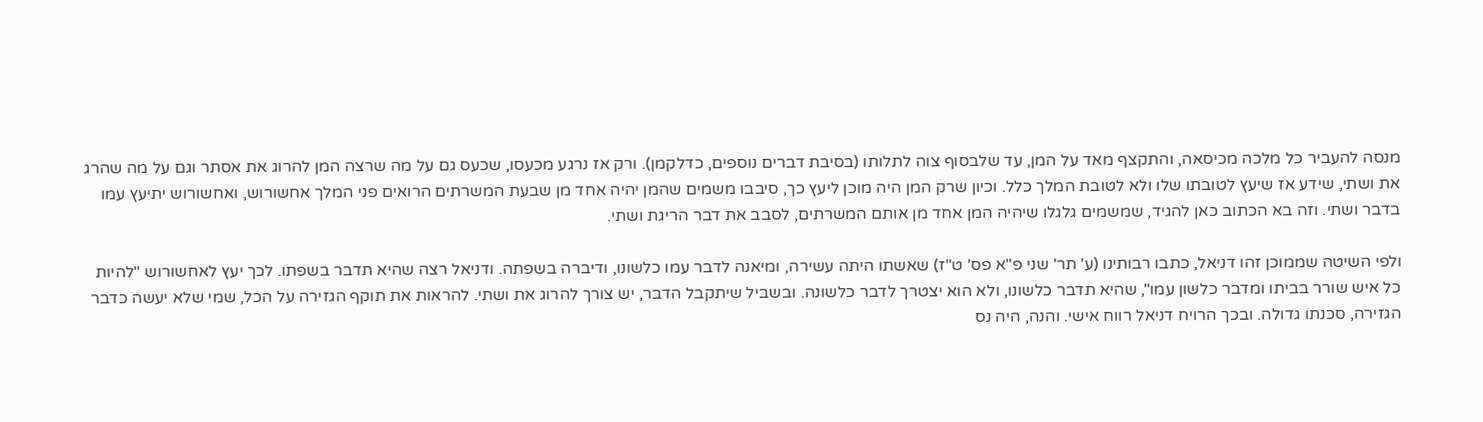מנסה להעביר כל מלכה מכיסאה, והתקצף מאד על המן, עד שלבסוף צוה לתלותו (בסיבת דברים נוספים, כדלקמן). ורק אז נרגע מכעסו, שכעס גם על מה שרצה המן להרוג את אסתר וגם על מה שהרג את ושתי, שידע אז שיעץ לטובתו שלו ולא לטובת המלך כלל. וכיון שרק המן היה מוכן ליעץ כך, סיבבו משמים שהמן יהיה אחד מן שבעת המשרתים הרואים פני המלך אחשורוש, ואחשורוש יתיעץ עמו בדבר ושתי. וזה בא הכתוב כאן להגיד, שמשמים גלגלו שיהיה המן אחד מן אותם המשרתים, לסבב את דבר הריגת ושתי.

ולפי השיטה שממוכן זהו דניאל, כתבו רבותינו (ע' תר' שני פ"א פס' ט"ז) שאשתו היתה עשירה, ומיאנה לדבר עמו כלשונו, ודיברה בשפתה. ודניאל רצה שהיא תדבר בשפתו. לכך יעץ לאחשורוש "להיות כל איש שורר בביתו ומדבר כלשון עמו", שהיא תדבר כלשונו, ולא הוא יצטרך לדבר כלשונה. ובשביל שיתקבל הדבר, יש צורך להרוג את ושתי. להראות את תוקף הגזירה על הכל, שמי שלא יעשה כדבר הגזירה, סכנתו גדולה. ובכך הרויח דניאל רווח אישי. והנה, היה נס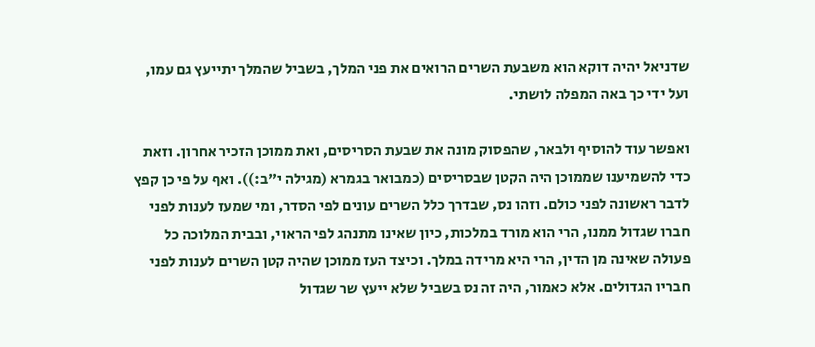שדניאל יהיה דוקא הוא משבעת השרים הרואים את פני המלך, בשביל שהמלך יתייעץ גם עמו, ועל ידי כך באה המפלה לושתי.

ואפשר עוד להוסיף ולבאר, שהפסוק מונה את שבעת הסריסים, ואת ממוכן הזכיר אחרון. וזאת כדי להשמיענו שממוכן היה הקטן שבסריסים (כמבואר בגמרא (מגילה י"ב:)). ואף על פי כן קפץ לדבר ראשונה לפני כולם. וזהו נס, שבדרך כלל השרים עונים לפי הסדר, ומי שמעז לענות לפני חברו שגדול ממנו, הרי הוא מורד במלכות, כיון שאינו מתנהג לפי הראוי, ובבית המלוכה כל פעולה שאינה מן הדין, הרי היא מרידה במלך. וכיצד העז ממוכן שהיה קטן השרים לענות לפני חבריו הגדולים. אלא כאמור, היה זה נס בשביל שלא ייעץ שר שגדול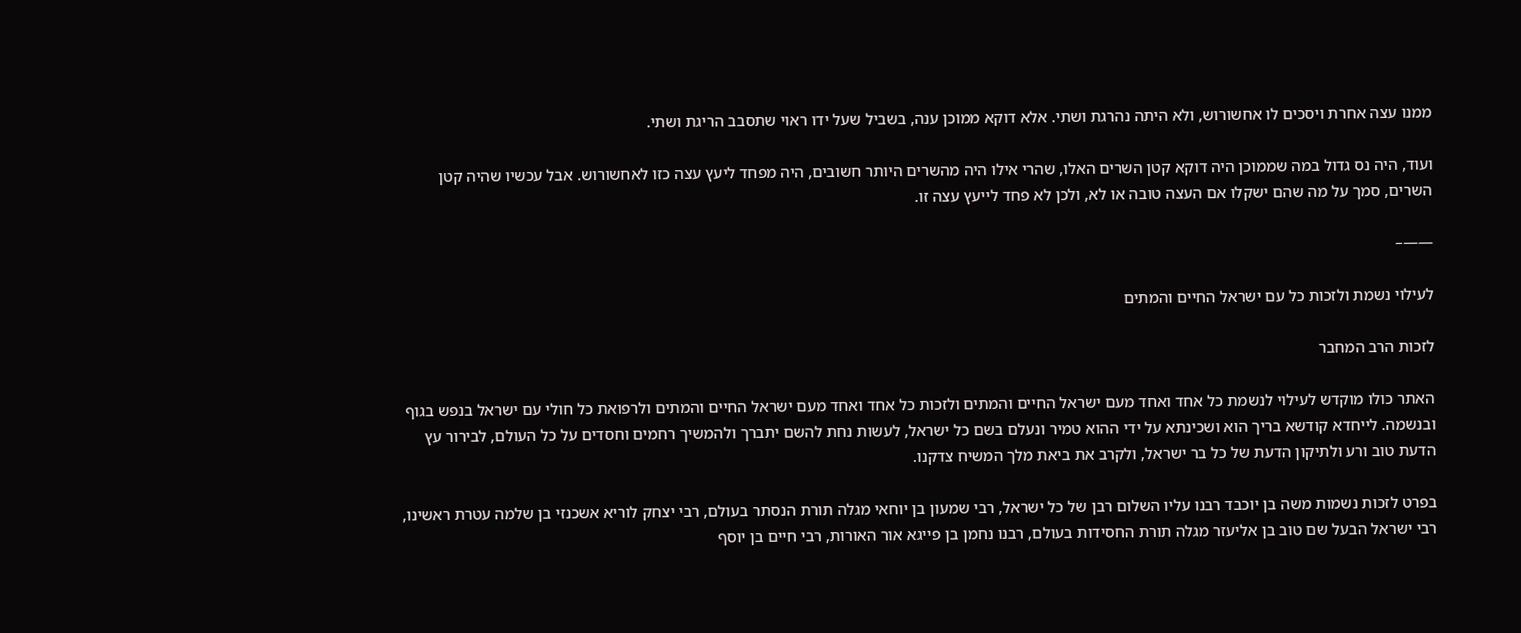ממנו עצה אחרת ויסכים לו אחשורוש, ולא היתה נהרגת ושתי. אלא דוקא ממוכן ענה, בשביל שעל ידו ראוי שתסבב הריגת ושתי.

ועוד, היה נס גדול במה שממוכן היה דוקא קטן השרים האלו, שהרי אילו היה מהשרים היותר חשובים, היה מפחד ליעץ עצה כזו לאחשורוש. אבל עכשיו שהיה קטן השרים, סמך על מה שהם ישקלו אם העצה טובה או לא, ולכן לא פחד לייעץ עצה זו.

——–

לעילוי נשמת ולזכות כל עם ישראל החיים והמתים

לזכות הרב המחבר

האתר כולו מוקדש לעילוי לנשמת כל אחד ואחד מעם ישראל החיים והמתים ולזכות כל אחד ואחד מעם ישראל החיים והמתים ולרפואת כל חולי עם ישראל בנפש בגוף ובנשמה. לייחדא קודשא בריך הוא ושכינתא על ידי ההוא טמיר ונעלם בשם כל ישראל, לעשות נחת להשם יתברך ולהמשיך רחמים וחסדים על כל העולם, לבירור עץ הדעת טוב ורע ולתיקון הדעת של כל בר ישראל, ולקרב את ביאת מלך המשיח צדקנו.

בפרט לזכות נשמות משה בן יוכבד רבנו עליו השלום רבן של כל ישראל, רבי שמעון בן יוחאי מגלה תורת הנסתר בעולם, רבי יצחק לוריא אשכנזי בן שלמה עטרת ראשינו, רבי ישראל הבעל שם טוב בן אליעזר מגלה תורת החסידות בעולם, רבנו נחמן בן פייגא אור האורות, רבי חיים בן יוסף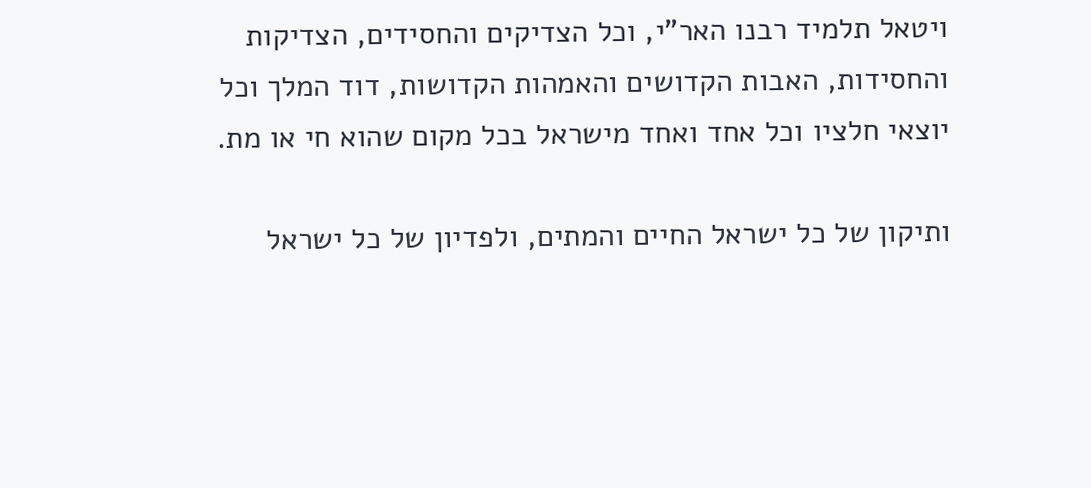ויטאל תלמיד רבנו האר"י, וכל הצדיקים והחסידים, הצדיקות והחסידות, האבות הקדושים והאמהות הקדושות, דוד המלך וכל יוצאי חלציו וכל אחד ואחד מישראל בכל מקום שהוא חי או מת.

ותיקון של כל ישראל החיים והמתים, ולפדיון של כל ישראל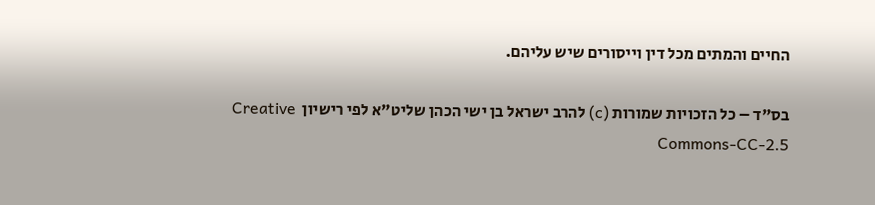החיים והמתים מכל דין וייסורים שיש עליהם.

בס"ד – כל הזכויות שמורות (c) להרב ישראל בן ישי הכהן שליט"א לפי רישיון  Creative Commons-CC-2.5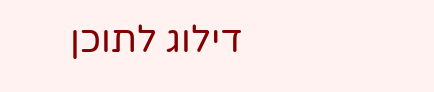דילוג לתוכן